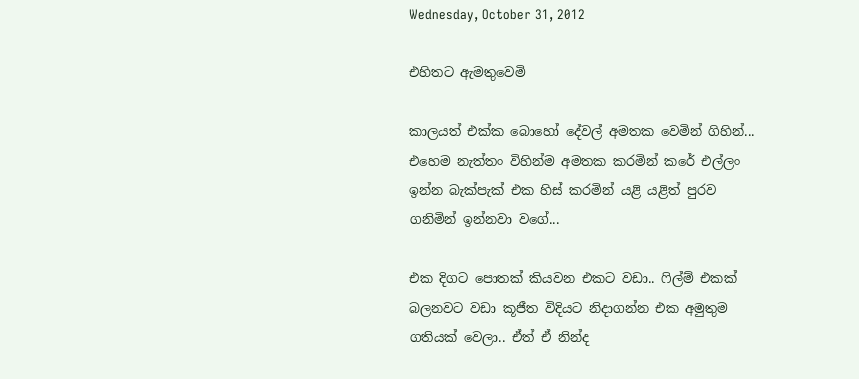Wednesday, October 31, 2012

එහිතට ඇමතුවෙමි

කාලයත් එක්ක බොහෝ දේවල් අමතක වෙමින් ගිහින්... එහෙම නැත්තං විහින්ම අමතක කරමින් කරේ එල්ලං ඉන්න බැක්පැක් එක හිස් කරමින් යළි යළිත් පුරව ගනිමින් ඉන්නවා වගේ...

එක දිගට පොතක් කියවන එකට වඩා.. ෆිල්ම් එකක් බලනවට වඩා කූජීත විදියට නිදාගන්න එක අමුතුම ගතියක් වෙලා.. ඒත් ඒ නින්ද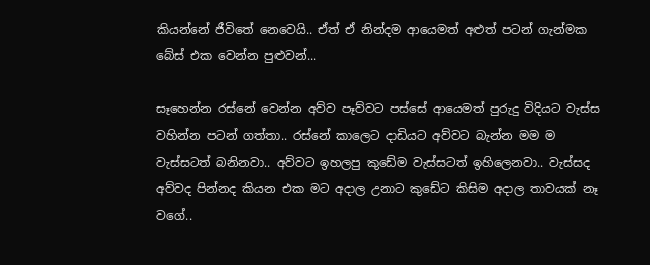කියන්නේ ජීවිතේ නෙවෙයි.. ඒත් ඒ නින්දම ආයෙමත් අළුත් පටන් ගැන්මක බේස් එක වෙන්න පුළුවන්...

සෑහෙන්න රස්නේ වෙන්න අව්ව පෑව්වට පස්සේ ආයෙමත් පුරුදු විදියට වැස්ස වහින්න පටන් ගත්තා.. රස්නේ කාලෙට දාඩියට අව්වට බැන්න මම ම වැස්සටත් බනිනවා.. අව්වට ඉහලපු කුඩේම වැස්සටත් ඉහිලෙනවා.. වැස්සද අව්වද පින්නද කියන එක මට අදාල උනාට කුඩේට කිසිම අදාල තාවයක් නෑ වගේ..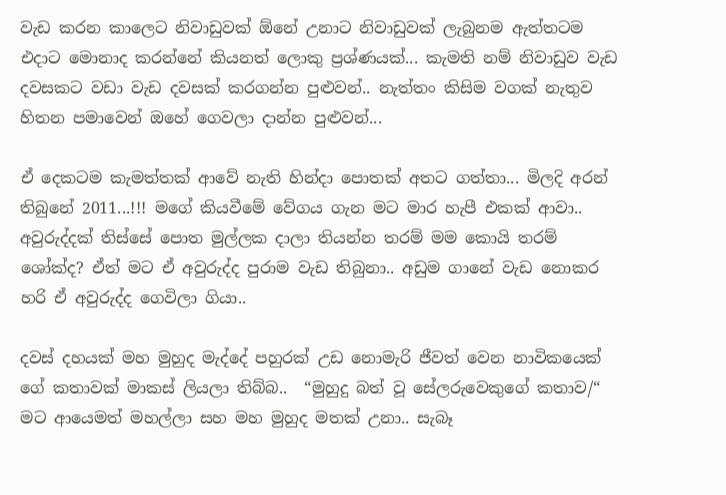වැඩ කරන කාලෙට නිවාඩුවක් ඕනේ උනාට නිවාඩුවක් ලැබුනම ඇත්තටම එදාට මොනාද කරන්නේ කියනත් ලොකු ප්‍රශ්ණයක්... කැමති නම් නිවාඩුව වැඩ දවසකට වඩා වැඩ දවසක් කරගන්න පුළුවන්.. නැත්තං කිසිම වගක් නැතුව හිතන පමාවෙන් ඔහේ ගෙවලා දාන්න පුළුවන්...

ඒ දෙකටම කැමත්තක් ආවේ නැති හින්දා පොතක් අතට ගත්තා... මිලදි අරන් තිබුනේ 2011...!!! මගේ කියවීමේ වේගය ගැන මට මාර හැපී එකක් ආවා.. අවුරුද්දක් තිස්සේ පොත මුල්ලක දාලා තියන්න තරම් මම කොයි තරම් ශෝක්ද? ඒත් මට ඒ අවුරුද්ද පුරාම වැඩ තිබුනා.. අඩුම ගානේ වැඩ නොකර හරි ඒ අවුරුද්ද ගෙවිලා ගියා..

දවස් දහයක් මහ මුහුද මැද්දේ පහුරක් උඩ නොමැරි ජීවත් වෙන නාවිකයෙක් ගේ කතාවක් මාකස් ලියලා තිබ්බ..  “මුහුදු බත් වූ සේලරුවෙකුගේ කතාව‍/“  මට ආයෙමත් මහල්ලා සහ මහ මුහුද මතක් ‍උනා.. සැබෑ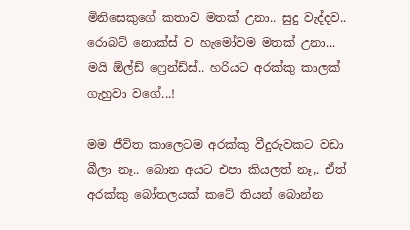මිනිසෙකුගේ කතාව මතක් උනා.. සුදු වැද්දව.. රොබට් නොක්ස් ව හැමෝවම මතක් උනා... මයි ඕල්ඩ් ෆ්‍රෙන්ඩ්ස්.. හරියට අරක්කු කාලක් ගැහුවා වගේ...!

මම ජීවිත කාලෙටම අරක්කු වීදුරුවකට වඩා බීලා නෑ.. බොන අයට එපා කියලත් නෑ,. ඒත් අරක්කු බෝතලයක් කටේ තියන් බොන්න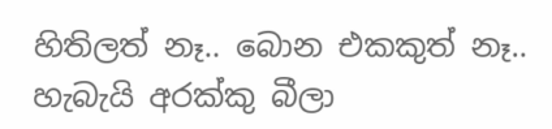හිතිලත් නෑ.. බොන එකකුත් නෑ.. හැබැයි අරක්කු බීලා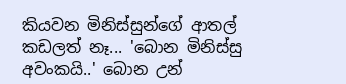කියවන මිනිස්සුන්ගේ ආතල් කඩලත් නෑ... 'බොන මිනිස්සු අවංකයි..' බොන උන්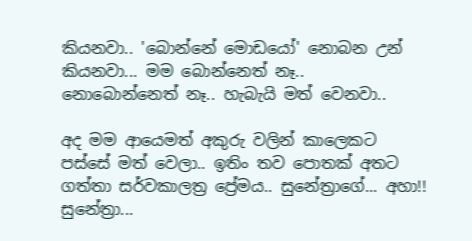කියනවා.. 'බොන්නේ මොඩයෝ' නොබන උන් කියනවා... මම බොන්නෙත් නෑ.. නොබොන්නෙත් නෑ.. හැබැයි මත් වෙනවා..

අද මම ආයෙමත් අකුරු වලින් කාලෙකට පස්සේ මත් වෙලා.. ඉතිං තව පොතක් අතට ගත්තා සර්වකාලත්‍ර ප්‍රේමය.. සුනේත්‍රාගේ... අහා!! සුනේත්‍රා...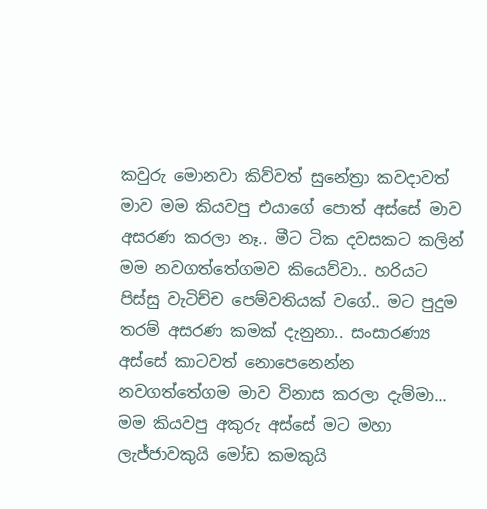කවුරු මොනවා කිව්වත් සුනේත්‍රා කවදාවත් මාව මම කියවපු එයාගේ පොත් අස්සේ මාව අසරණ කරලා නෑ.. මීට ටික දවසකට කලින් මම නවගත්තේගමව කියෙව්වා.. හරියට පිස්සු වැටිච්ච පෙම්වතියක් වගේ.. මට පුදුම තරම් අසරණ කමක් දැනුනා.. සංසාරණ්‍ය අස්සේ කාටවත් නොපෙනෙන්න නවගත්තේගම මාව විනාස කරලා දැම්මා... මම කියවපු අකුරු අස්සේ මට මහා ලැජ්ජාවකුයි මෝඩ කමකුයි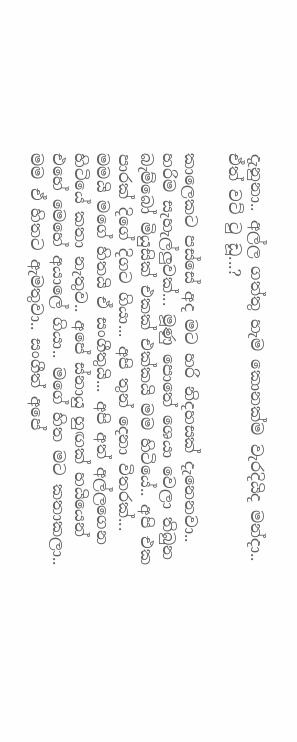දැනුනා.. අල්ල ගත්තු හැම කොනක්ම වැරදියිද මන්දා.. ඒත් වට් ටු ඩූ...?

කාලෙකට පස්සේ අද මට හරි නිදහසක් දැනෙනවා.. හරිම සැහැල්ලුවක්... මූණු පොතේ ‍ශෙයා වෙලා තිබුන බැම්බෝ මියුසික් එකක් එක්කයි මම හිටියේ.. අපි එක පාරක් දිගේ දිගට ගියා... අපි තුන් දෙනා විතරක්... මමයි මගේ හිතයි ඒ සංගීතුයි... අපි අත් අල්ලගෙන හිටියේ කතා නැතුව.. අපේ ස්නායු හුඟක් හයියෙන් එහේ මෙහේ අයාලේ ගියා.. මගේ හිත මට කතාකලා.. මම ඒ හිතට ඇමතුවා.. සංගීත් අපේ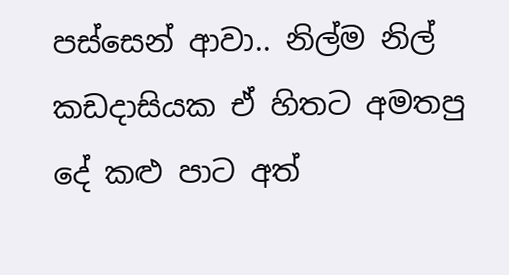පස්සෙන් ආවා.. නිල්ම නිල් කඩදාසියක ඒ හිතට අමතපු දේ කළු පාට අත්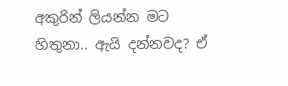අකුරින් ලියන්න මට හිතුනා.. ඇයි දන්නවද? ඒ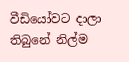වීඩියෝවට දාලා තිබුනේ නිල්ම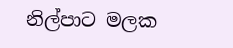නිල්පාට මලක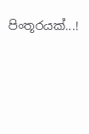පිංතූරයක්...!